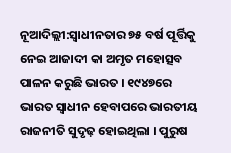ନୂଆଦିଲ୍ଲୀ:ସ୍ବାଧୀନତାର ୭୫ ବର୍ଷ ପୂର୍ତ୍ତିକୁ ନେଇ ଆଜାଦୀ କା ଅମୃତ ମହୋତ୍ସବ ପାଳନ କରୁଛି ଭାରତ । ୧୯୪୭ରେ ଭାରତ ସ୍ବାଧୀନ ହେବାପରେ ଭାରତୀୟ ରାଜନୀତି ସୁଦୃଢ଼ ହୋଇଥିଲା । ପୁରୁଷ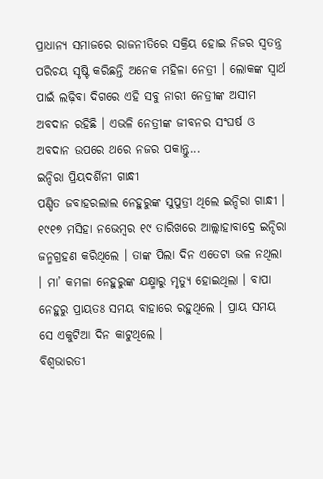ପ୍ରାଧାନ୍ୟ ସମାଜରେ ରାଜନୀତିରେ ସକ୍ରିୟ ହୋଇ ନିଜର ସ୍ବତନ୍ତ୍ର ପରିଚୟ ସୃଷ୍ଟି କରିଛନ୍ତି ଅନେକ ମହିଳା ନେତ୍ରୀ । ଲୋକଙ୍କ ସ୍ବାର୍ଥ ପାଇଁ ଲଢ଼ିବା ଦିଗରେ ଏହି ସବୁ ନାରୀ ନେତ୍ରୀଙ୍କ ଅସୀମ ଅବଦାନ ରହିଛି । ଏଭଳି ନେତ୍ରୀଙ୍କ ଜୀବନର ସଂଘର୍ଷ ଓ ଅବଦାନ ଉପରେ ଥରେ ନଜର ପକାନ୍ତୁ...
ଇନ୍ଦିରା ପ୍ରିୟଦର୍ଶିନୀ ଗାନ୍ଧୀ
ପଣ୍ଡିତ ଜବାହରଲାଲ ନେହୁରୁଙ୍କ ସୁପୁତ୍ରୀ ଥିଲେ ଇନ୍ଦିରା ଗାନ୍ଧୀ । ୧୯୧୭ ମସିହା ନଭେମ୍ବର ୧୯ ତାରିଖରେ ଆଲ୍ଲାହାବାଦ୍ରେ ଇନ୍ଦିରା ଜନ୍ମଗ୍ରହଣ କରିଥିଲେ । ତାଙ୍କ ପିଲା ଦିନ ଏତେଟା ଭଳ ନଥିଲା । ମା’ କମଳା ନେହୁରୁଙ୍କ ଯକ୍ଷ୍ମାରୁ ମୃତ୍ୟୁ ହୋଇଥିଲା । ବାପା ନେହୁରୁ ପ୍ରାୟତଃ ସମୟ ବାହାରେ ରହୁଥିଲେ । ପ୍ରାୟ ସମୟ ସେ ଏକୁଟିଆ ଦିନ କାଟୁଥିଲେ ।
ବିଶ୍ବଭାରତୀ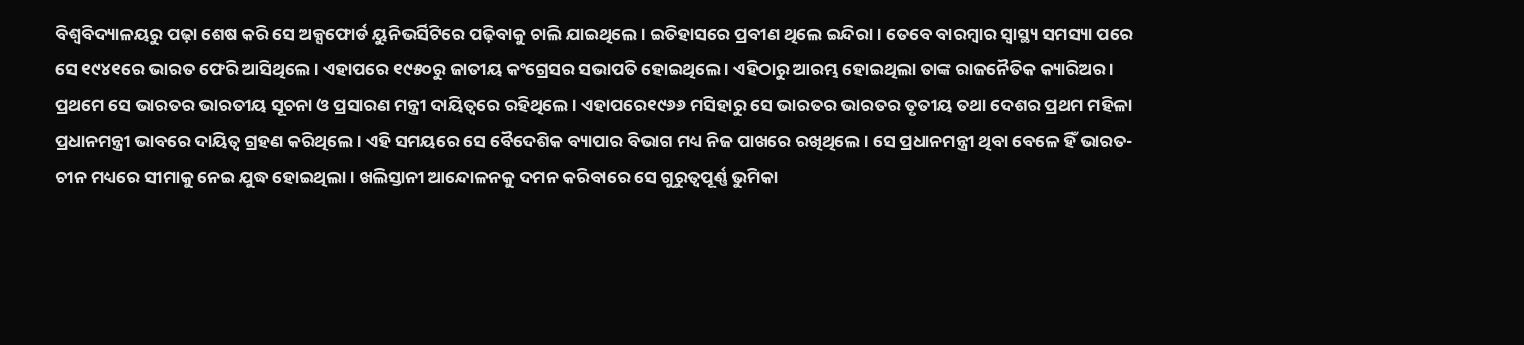ବିଶ୍ବବିଦ୍ୟାଳୟରୁ ପଢ଼ା ଶେଷ କରି ସେ ଅକ୍ସଫୋର୍ଡ ୟୁନିଭର୍ସିଟିରେ ପଢ଼ିବାକୁ ଚାଲି ଯାଇଥିଲେ । ଇତିହାସରେ ପ୍ରବୀଣ ଥିଲେ ଇନ୍ଦିରା । ତେବେ ବାରମ୍ବାର ସ୍ବାସ୍ଥ୍ୟ ସମସ୍ୟା ପରେ ସେ ୧୯୪୧ରେ ଭାରତ ଫେରି ଆସିଥିଲେ । ଏହାପରେ ୧୯୫୦ରୁ ଜାତୀୟ କଂଗ୍ରେସର ସଭାପତି ହୋଇଥିଲେ । ଏହିଠାରୁ ଆରମ୍ଭ ହୋଇଥିଲା ତାଙ୍କ ରାଜନୈତିକ କ୍ୟାରିଅର ।
ପ୍ରଥମେ ସେ ଭାରତର ଭାରତୀୟ ସୂଚନା ଓ ପ୍ରସାରଣ ମନ୍ତ୍ରୀ ଦାୟିତ୍ବରେ ରହିଥିଲେ । ଏହାପରେ୧୯୬୬ ମସିହାରୁ ସେ ଭାରତର ଭାରତର ତୃତୀୟ ତଥା ଦେଶର ପ୍ରଥମ ମହିଳା ପ୍ରଧାନମନ୍ତ୍ରୀ ଭାବରେ ଦାୟିତ୍ବ ଗ୍ରହଣ କରିଥିଲେ । ଏହି ସମୟରେ ସେ ବୈଦେଶିକ ବ୍ୟାପାର ବିଭାଗ ମଧ୍ୟ ନିଜ ପାଖରେ ରଖିଥିଲେ । ସେ ପ୍ରଧାନମନ୍ତ୍ରୀ ଥିବା ବେଳେ ହିଁ ଭାରତ-ଚୀନ ମଧ୍ୟରେ ସୀମାକୁ ନେଇ ଯୁଦ୍ଧ ହୋଇଥିଲା । ଖଲିସ୍ତାନୀ ଆନ୍ଦୋଳନକୁ ଦମନ କରିବାରେ ସେ ଗୁରୁତ୍ବପୂର୍ଣ୍ଣ ଭୁମିକା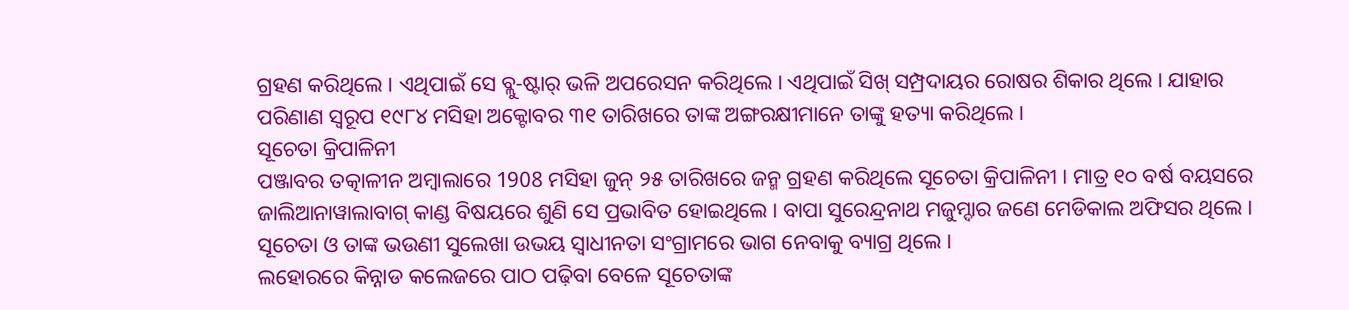ଗ୍ରହଣ କରିଥିଲେ । ଏଥିପାଇଁ ସେ ବ୍ଲୁ-ଷ୍ଟାର୍ ଭଳି ଅପରେସନ କରିଥିଲେ । ଏଥିପାଇଁ ସିଖ୍ ସମ୍ପ୍ରଦାୟର ରୋଷର ଶିକାର ଥିଲେ । ଯାହାର ପରିଣାଣ ସ୍ବରୂପ ୧୯୮୪ ମସିହା ଅକ୍ଟୋବର ୩୧ ତାରିଖରେ ତାଙ୍କ ଅଙ୍ଗରକ୍ଷୀମାନେ ତାଙ୍କୁ ହତ୍ୟା କରିଥିଲେ ।
ସୂଚେତା କ୍ରିପାଳିନୀ
ପଞ୍ଜାବର ତତ୍କାଳୀନ ଅମ୍ବାଲାରେ 1908 ମସିହା ଜୁନ୍ ୨୫ ତାରିଖରେ ଜନ୍ମ ଗ୍ରହଣ କରିଥିଲେ ସୂଚେତା କ୍ରିପାଳିନୀ । ମାତ୍ର ୧୦ ବର୍ଷ ବୟସରେ ଜାଲିଆନାୱାଲାବାଗ୍ କାଣ୍ଡ ବିଷୟରେ ଶୁଣି ସେ ପ୍ରଭାବିତ ହୋଇଥିଲେ । ବାପା ସୁରେନ୍ଦ୍ରନାଥ ମଜୁମ୍ଦାର ଜଣେ ମେଡିକାଲ ଅଫିସର ଥିଲେ । ସୂଚେତା ଓ ତାଙ୍କ ଭଉଣୀ ସୁଲେଖା ଉଭୟ ସ୍ବାଧୀନତା ସଂଗ୍ରାମରେ ଭାଗ ନେବାକୁ ବ୍ୟାଗ୍ର ଥିଲେ ।
ଲହୋରରେ କିନ୍ନାଡ କଲେଜରେ ପାଠ ପଢ଼ିବା ବେଳେ ସୂଚେତାଙ୍କ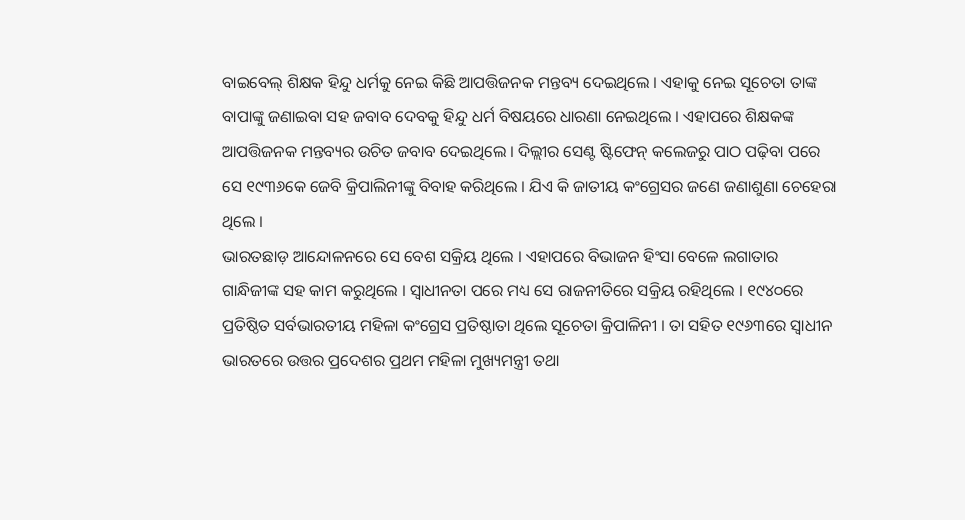ବାଇବେଲ୍ ଶିକ୍ଷକ ହିନ୍ଦୁ ଧର୍ମକୁ ନେଇ କିଛି ଆପତ୍ତିଜନକ ମନ୍ତବ୍ୟ ଦେଇଥିଲେ । ଏହାକୁ ନେଇ ସୂଚେତା ତାଙ୍କ ବାପାଙ୍କୁ ଜଣାଇବା ସହ ଜବାବ ଦେବକୁ ହିନ୍ଦୁ ଧର୍ମ ବିଷୟରେ ଧାରଣା ନେଇଥିଲେ । ଏହାପରେ ଶିକ୍ଷକଙ୍କ ଆପତ୍ତିଜନକ ମନ୍ତବ୍ୟର ଉଚିତ ଜବାବ ଦେଇଥିଲେ । ଦିଲ୍ଲୀର ସେଣ୍ଟ ଷ୍ଟିଫେନ୍ କଲେଜରୁ ପାଠ ପଢ଼ିବା ପରେ ସେ ୧୯୩୬କେ ଜେବି କ୍ରିପାଲିନୀଙ୍କୁ ବିବାହ କରିଥିଲେ । ଯିଏ କି ଜାତୀୟ କଂଗ୍ରେସର ଜଣେ ଜଣାଶୁଣା ଚେହେରା ଥିଲେ ।
ଭାରତଛାଡ଼ ଆନ୍ଦୋଳନରେ ସେ ବେଶ ସକ୍ରିୟ ଥିଲେ । ଏହାପରେ ବିଭାଜନ ହିଂସା ବେଳେ ଲଗାତାର ଗାନ୍ଧିଜୀଙ୍କ ସହ କାମ କରୁଥିଲେ । ସ୍ବାଧୀନତା ପରେ ମଧ୍ୟ ସେ ରାଜନୀତିରେ ସକ୍ରିୟ ରହିଥିଲେ । ୧୯୪୦ରେ ପ୍ରତିଷ୍ଠିତ ସର୍ବଭାରତୀୟ ମହିଳା କଂଗ୍ରେସ ପ୍ରତିଷ୍ଠାତା ଥିଲେ ସୂଚେତା କ୍ରିପାଳିନୀ । ତା ସହିତ ୧୯୬୩ରେ ସ୍ବାଧୀନ ଭାରତରେ ଉତ୍ତର ପ୍ରଦେଶର ପ୍ରଥମ ମହିଳା ମୁଖ୍ୟମନ୍ତ୍ରୀ ତଥା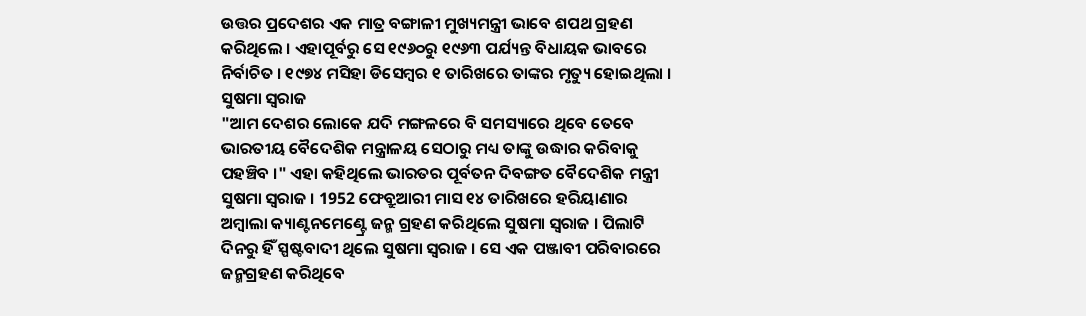ଉତ୍ତର ପ୍ରଦେଶର ଏକ ମାତ୍ର ବଙ୍ଗାଳୀ ମୁଖ୍ୟମନ୍ତ୍ରୀ ଭାବେ ଶପଥ ଗ୍ରହଣ କରିଥିଲେ । ଏହାପୂର୍ବରୁ ସେ ୧୯୬୦ରୁ ୧୯୬୩ ପର୍ଯ୍ୟନ୍ତ ବିଧାୟକ ଭାବରେ ନିର୍ବାଚିତ । ୧୯୭୪ ମସିହା ଡିସେମ୍ବର ୧ ତାରିଖରେ ତାଙ୍କର ମୃତ୍ୟୁ ହୋଇଥିଲା ।
ସୁଷମା ସ୍ବରାଜ
"ଆମ ଦେଶର ଲୋକେ ଯଦି ମଙ୍ଗଳରେ ବି ସମସ୍ୟାରେ ଥିବେ ତେବେ ଭାରତୀୟ ବୈଦେଶିକ ମନ୍ତ୍ରାଳୟ ସେଠାରୁ ମଧ୍ୟ ତାଙ୍କୁ ଉଦ୍ଧାର କରିବାକୁ ପହଞ୍ଚିବ ।" ଏହା କହିଥିଲେ ଭାରତର ପୂର୍ବତନ ଦିବଙ୍ଗତ ବୈଦେଶିକ ମନ୍ତ୍ରୀ ସୁଷମା ସ୍ବରାଜ । 1952 ଫେବ୍ରୁଆରୀ ମାସ ୧୪ ତାରିଖରେ ହରିୟାଣାର ଅମ୍ବାଲା କ୍ୟାଣ୍ଟନମେଣ୍ଟ୍ରେ ଜନ୍ମ ଗ୍ରହଣ କରିଥିଲେ ସୁଷମା ସ୍ବରାଜ । ପିଲାଟି ଦିନରୁ ହିଁ ସ୍ପଷ୍ଟବାଦୀ ଥିଲେ ସୁଷମା ସ୍ବରାଜ । ସେ ଏକ ପଞ୍ଜାବୀ ପରିବାରରେ ଜନ୍ମଗ୍ରହଣ କରିଥିବେ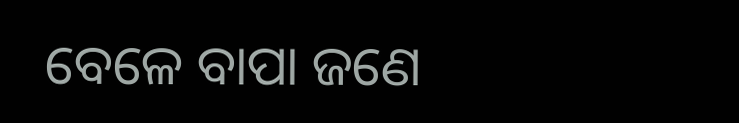ବେଳେ ବାପା ଜଣେ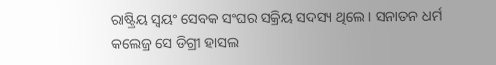ରାଷ୍ଟ୍ରିୟ ସ୍ବୟଂ ସେବକ ସଂଘର ସକ୍ରିୟ ସଦସ୍ୟ ଥିଲେ । ସନାତନ ଧର୍ମ କଲେଜ୍ର ସେ ଡିଗ୍ରୀ ହାସଲ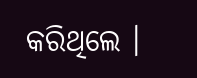କରିଥିଲେ ।